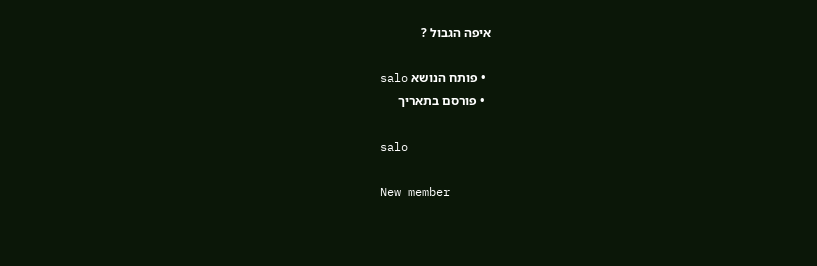איפה הגבול ?

  • פותח הנושא salo
  • פורסם בתאריך

salo

New member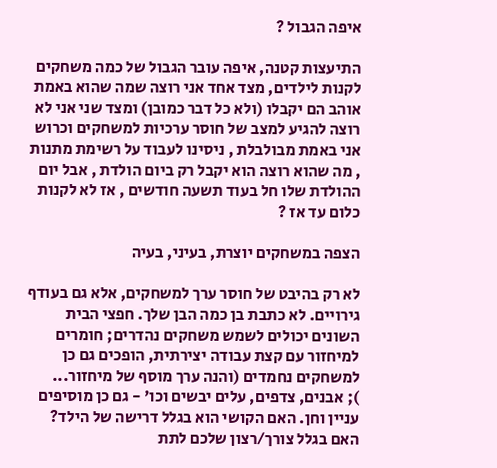איפה הגבול ?

התיעצות קטנה, איפה עובר הגבול של כמה משחקים לקנות לילדים, מצד אחד אני רוצה שמה שהוא באמת אוהב הם יקבלו (ולא כל דבר כמובן) ומצד שני אני לא רוצה להגיע למצב של חוסר ערכיות למשחקים וכרוש אני באמת מבולבלת , ניסינו לעבוד על רשימת מתנות , מה שהוא רוצה הוא יקבל רק ביום הולדת , אבל יום ההולדת שלו חל בעוד תשעה חודשים , אז לא לקנות כלום עד אז ?

הצפה במשחקים יוצרת, בעיני, בעיה

לא רק בהיבט של חוסר ערך למשחקים, אלא גם בעודף גירויים. לא כתבת בן כמה הבן שלך. חפצי הבית השונים יכולים לשמש משחקים נהדרים; חומרים למיחזור עם קצת עבודה יצירתית, הופכים גם כן למשחקים נחמדים (והנה ערך מוסף של מיחזור...
); אבנים, צדפים, עלים יבשים וכו' - גם כן מוסיפים עניין וחן. האם הקושי הוא בגלל דרישה של הילד? האם בגלל צורך/רצון שלכם לתת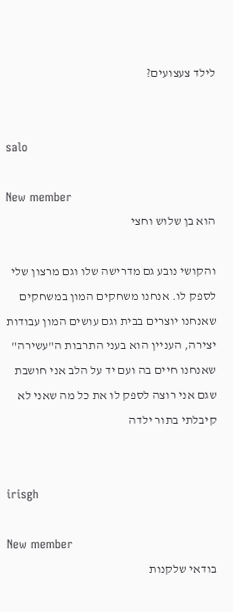לילד צעצועים?


salo

New member
הוא בן שלוש וחצי

והקושי נובע גם מדרישה שלו וגם מרצון שלי לספק לו. אנחנו משחקים המון במשחקים שאנחנו יוצרים בבית וגם עושים המון עבודות יצירה, העניין הוא בעני התרבות ה"עשירה" שאנחנו חיים בה ועם יד על הלב אני חושבת שגם אני רוצה לספק לו את כל מה שאני לא קיבלתי בתור ילדה


irisgh

New member
בודאי שלקנות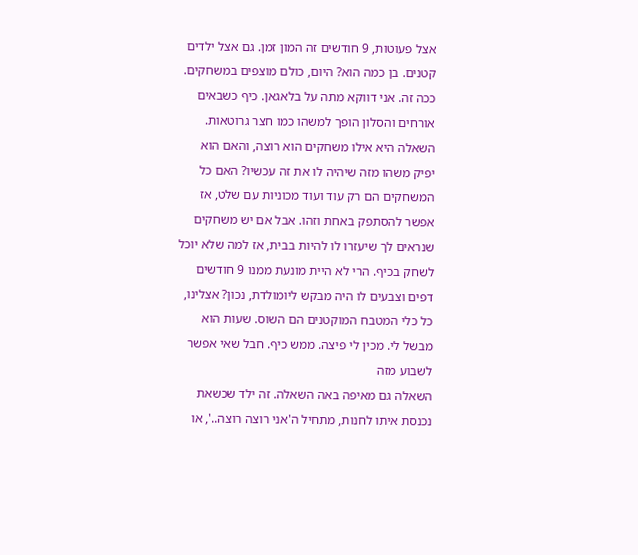אצל פעוטות, 9 חודשים זה המון זמן. גם אצל ילדים קטנים. בן כמה הוא? היום, כולם מוצפים במשחקים. ככה זה. אני דווקא מתה על בלאגאן. כיף כשבאים אורחים והסלון הופך למשהו כמו חצר גרוטאות. השאלה היא אילו משחקים הוא רוצה, והאם הוא יפיק משהו מזה שיהיה לו את זה עכשיו? האם כל המשחקים הם רק עוד ועוד מכוניות עם שלט, אז אפשר להסתפק באחת וזהו. אבל אם יש משחקים שנראים לך שיעזרו לו להיות בבית, אז למה שלא יוכל לשחק בכיף. הרי לא היית מונעת ממנו 9 חודשים דפים וצבעים לו היה מבקש ליומולדת, נכון? אצלינו, כל כלי המטבח המוקטנים הם השוס. שעות הוא מבשל לי. מכין לי פיצה. ממש כיף. חבל שאי אפשר לשבוע מזה
השאלה גם מאיפה באה השאלה. זה ילד שכשאת נכנסת איתו לחנות, מתחיל ה'אני רוצה רוצה..', או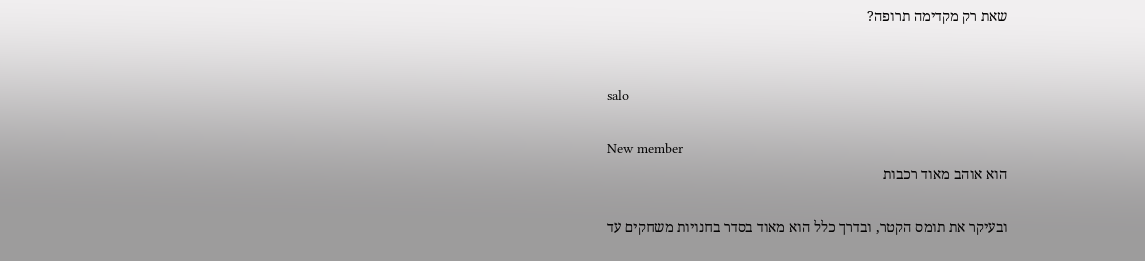שאת רק מקדימה תרופה?


salo

New member
הוא אוהב מאוד רכבות

ובעיקר את תומס הקטר, ובדרך כלל הוא מאוד בסדר בחנויות משחקים עד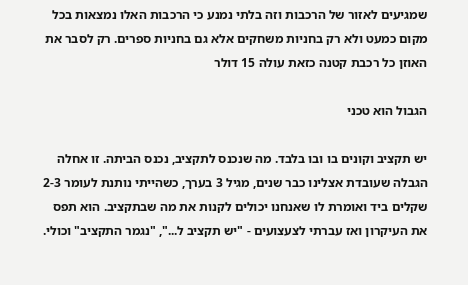שמגיעים לאזור של הרכבות וזה בלתי נמנע כי הרכבות האלו נמצאות בכל מקום כמעט ולא רק בחניות משחקים אלא גם בחניות ספרים. רק לסבר את האוזן כל רכבת קטנה כזאת עולה 15 דולר

הגבול הוא טכני

יש תקציב וקונים בו ובו בלבד. מה שנכנס לתקציב, נכנס הביתה. זו אחלה הגבלה שעובדת אצלינו כבר שנים, מגיל 3 בערך, כשהייתי נותנת לעומר 2-3 שקלים ביד ואומרת לו שאנחנו יכולים לקנות את מה שבתקציב. הוא תפס את העיקרון ואז עברתי לצעצועים - "יש תקציב ל...", "נגמר התקציב" וכולי.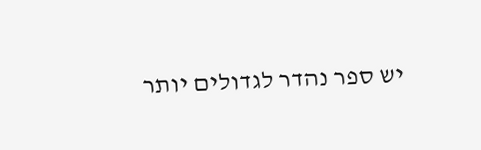יש ספר נהדר לגדולים יותר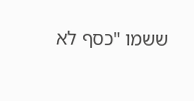ששמו "כסף לא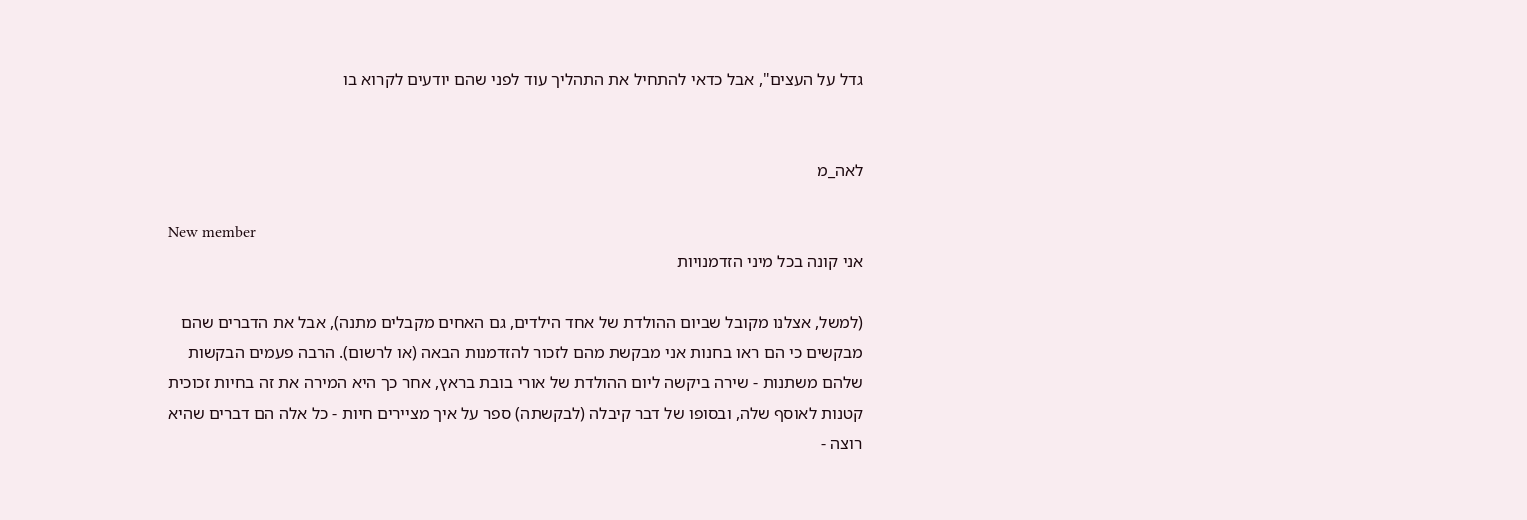גדל על העצים", אבל כדאי להתחיל את התהליך עוד לפני שהם יודעים לקרוא בו


לאה_מ

New member
אני קונה בכל מיני הזדמנויות

(למשל, אצלנו מקובל שביום ההולדת של אחד הילדים, גם האחים מקבלים מתנה), אבל את הדברים שהם מבקשים כי הם ראו בחנות אני מבקשת מהם לזכור להזדמנות הבאה (או לרשום). הרבה פעמים הבקשות שלהם משתנות - שירה ביקשה ליום ההולדת של אורי בובת בראץ, אחר כך היא המירה את זה בחיות זכוכית קטנות לאוסף שלה, ובסופו של דבר קיבלה (לבקשתה) ספר על איך מציירים חיות - כל אלה הם דברים שהיא רוצה -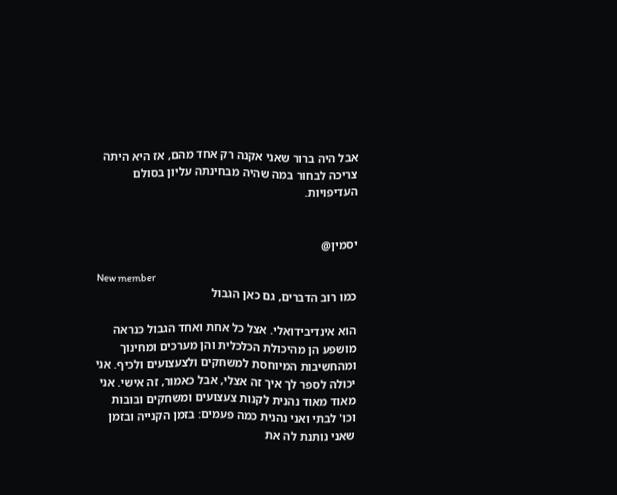אבל היה ברור שאני אקנה רק אחד מהם, אז היא היתה צריכה לבחור במה שהיה מבחינתה עליון בסולם העדיפויות.


יסמין@

New member
כמו רוב הדברים, גם כאן הגבול

הוא אינדיבידואלי. אצל כל אחת ואחד הגבול כנראה מושפע הן מהיכולת הכלכלית והן מערכים ומחינוך ומהחשיבות המיוחסת למשחקים ולצעצועים ולכיף. אני יכולה לספר לך איך זה אצלי, אבל כאמור, זה אישי. אני מאוד מאוד נהנית לקנות צעצועים ומשחקים ובובות וכו' לבתי ואני נהנית כמה פעמים: בזמן הקנייה ובזמן שאני נותנת לה את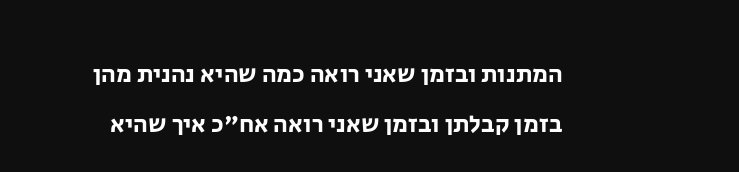המתנות ובזמן שאני רואה כמה שהיא נהנית מהן בזמן קבלתן ובזמן שאני רואה אח"כ איך שהיא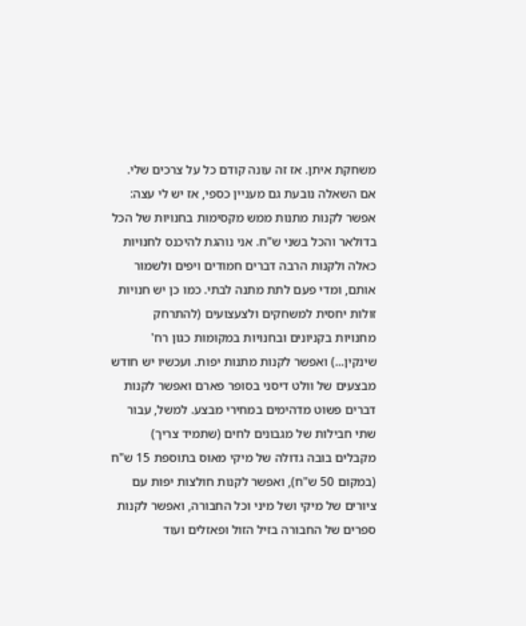משחקת איתן. אז זה עונה קודם כל על צרכים שלי. אם השאלה נובעת גם מעניין כספי, אז יש לי עצה: אפשר לקנות מתנות ממש מקסימות בחנויות של הכל בדולאר והכל בשני ש"ח. אני נוהגת להיכנס לחנויות כאלה ולקנות הרבה דברים חמודים ויפים ולשמור אותם, ומדי פעם לתת מתנה לבתי. כמו כן יש חנויות זולות יחסית למשחקים ולצעצועים (להתרחק מחנויות בקניונים ובחנויות במקומות כגון רח' שינקין...) ואפשר לקנות מתנות יפות. ועכשיו יש חודש מבצעים של וולט דיסני בסופר פארם ואפשר לקנות דברים פשוט מדהימים במחירי מבצע. למשל, עבור שתי חבילות של מגבונים לחים (שתמיד צריך) מקבלים בובה גדולה של מיקי מאוס בתוספת 15 ש"ח (במקום 50 ש"ח), ואפשר לקנות חולצות יפות עם ציורים של מיקי ושל מיני וכל החבורה, ואפשר לקנות ספרים של החבורה בזיל הזול ופאזלים ועוד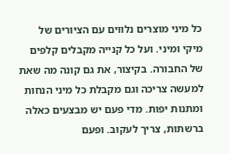כל מיני מוצרים נלווים עם הציורים של מיקי ומיני. ועל כל קנייה מקבלים קלפים של החבורה. בקיצור, את גם קונה מה שאת למעשה צריכה וגם מקבלת כל מיני הנחות ומתנות יפות. מדי פעם יש מבצעים כאלה ברשתות, צריך לעקוב. ופעם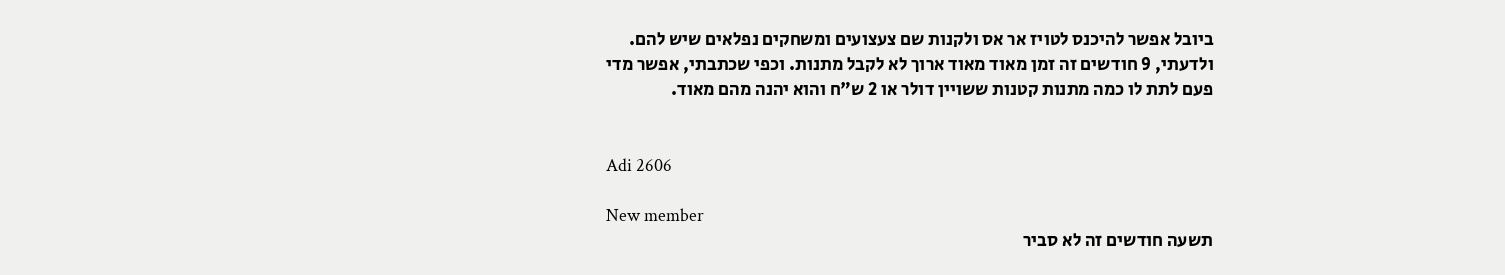ביובל אפשר להיכנס לטויז אר אס ולקנות שם צעצועים ומשחקים נפלאים שיש להם. ולדעתי, 9 חודשים זה זמן מאוד מאוד ארוך לא לקבל מתנות. וכפי שכתבתי, אפשר מדי פעם לתת לו כמה מתנות קטנות ששויין דולר או 2 ש"ח והוא יהנה מהם מאוד.


Adi 2606

New member
תשעה חודשים זה לא סביר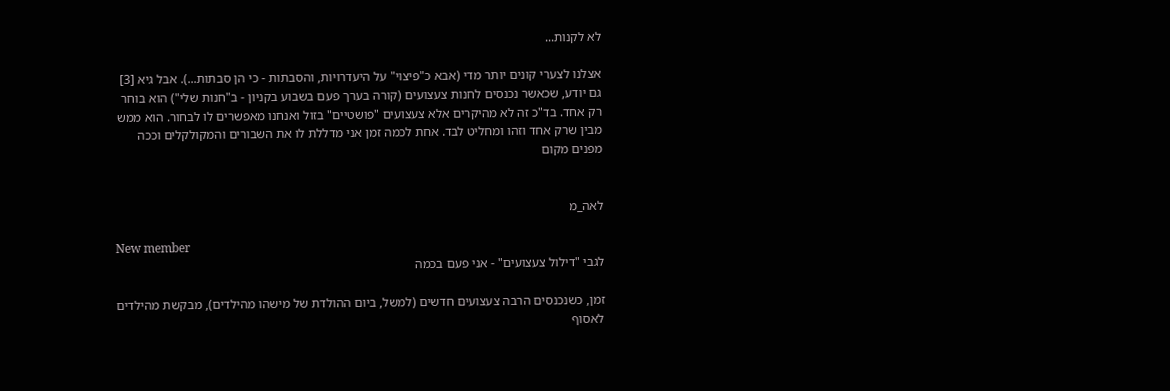לא לקנות...

אצלנו לצערי קונים יותר מדי (אבא כ"פיצוי" על היעדרויות, והסבתות - כי הן סבתות...). אבל גיא [3] גם יודע, שכאשר נכנסים לחנות צעצועים (קורה בערך פעם בשבוע בקניון - ב"חנות שלי") הוא בוחר רק אחד. בד"כ זה לא מהיקרים אלא צעצועים "פושטיים" בזול ואנחנו מאפשרים לו לבחור. הוא ממש מבין שרק אחד וזהו ומחליט לבד. אחת לכמה זמן אני מדללת לו את השבורים והמקולקלים וככה מפנים מקום


לאה_מ

New member
לגבי "דילול צעצועים" - אני פעם בכמה

זמן, כשנכנסים הרבה צעצועים חדשים (למשל, ביום ההולדת של מישהו מהילדים), מבקשת מהילדים לאסוף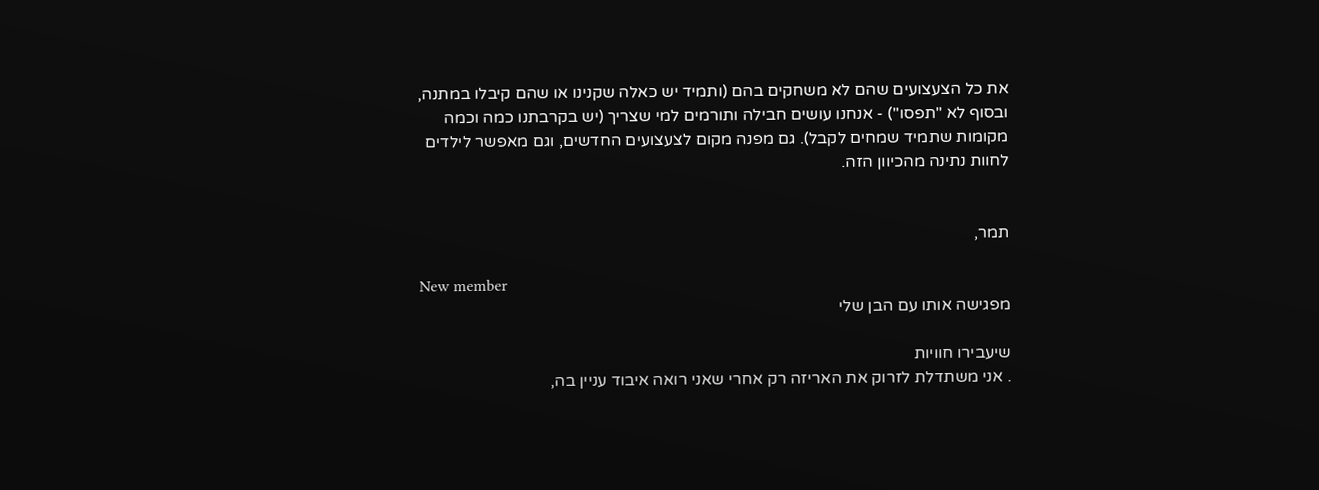את כל הצעצועים שהם לא משחקים בהם (ותמיד יש כאלה שקנינו או שהם קיבלו במתנה, ובסוף לא "תפסו") - אנחנו עושים חבילה ותורמים למי שצריך (יש בקרבתנו כמה וכמה מקומות שתמיד שמחים לקבל). גם מפנה מקום לצעצועים החדשים, וגם מאפשר לילדים לחוות נתינה מהכיוון הזה.


תמר,

New member
מפגישה אותו עם הבן שלי

שיעבירו חוויות
. אני משתדלת לזרוק את האריזה רק אחרי שאני רואה איבוד עניין בה,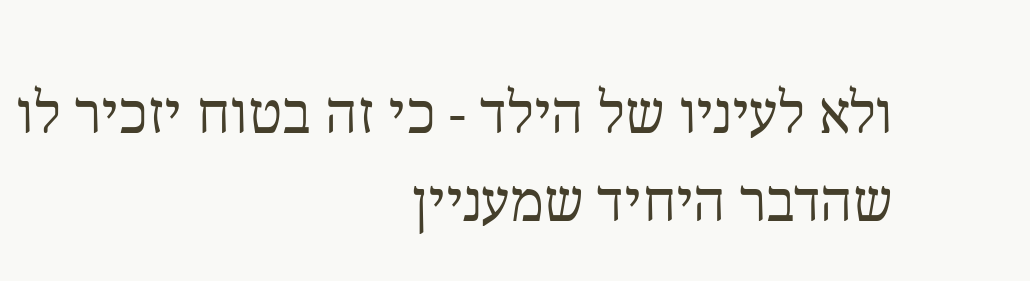ולא לעיניו של הילד - כי זה בטוח יזכיר לו שהדבר היחיד שמעניין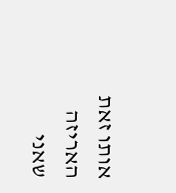אותו זאת האריזה שאני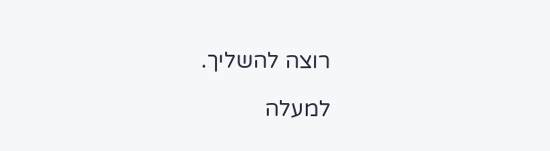רוצה להשליך.

למעלה